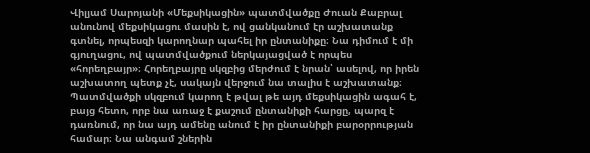Վիլյամ Սարոյանի «Մեքսիկացին» պատմվածքը Ժուան Քաբրալ անունով մեքսիկացու մասին է, ով ցանկանում էր աշխատանք գտնել, որպեսզի կարողնար պահել իր ընտանիքը։ Նա դիմում է մի գյուղացու, ով պատմվածքում ներկայացված է որպես «հորեղբայր»։ Հորեղբայրը սկզբից մերժում է նրան՝ ասելով, որ իրեն աշխատող պետք չէ, սակայն վերջում նա տալիս է աշխատանք։ Պատմվածքի սկզբում կարող է թվալ թե այդ մեքսիկացին ագահ է, բայց հետո, որբ նա առաջ է քաշում ընտանիքի հարցը, պարզ է դառնում, որ նա այդ ամենը անում է իր ընտանիքի բարօրրության համար։ Նա անգամ շներին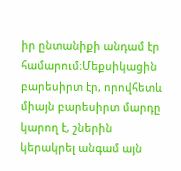իր ընտանիքի անդամ էր համարում։Մեքսիկացին բարեսիրտ էր, որովհետև միայն բարեսիրտ մարդը կարող է, շներին կերակրել անգամ այն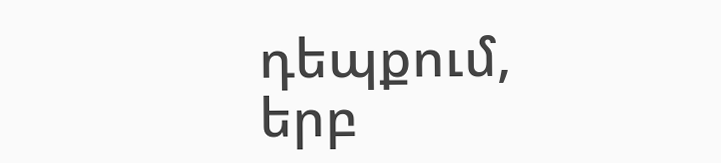դեպքում, երբ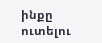ինքը ուտելու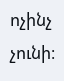ոչինչ չունի։